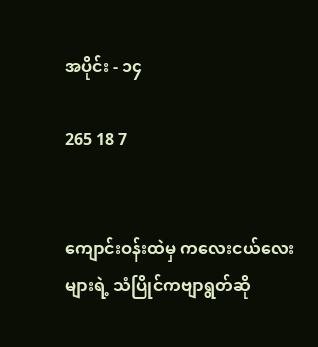အပိုင်း - ၁၄

265 18 7


ကျောင်းဝန်းထဲမှ ကလေးငယ်လေးများရဲ့ သံပြိုင်ကဗျာရွတ်ဆို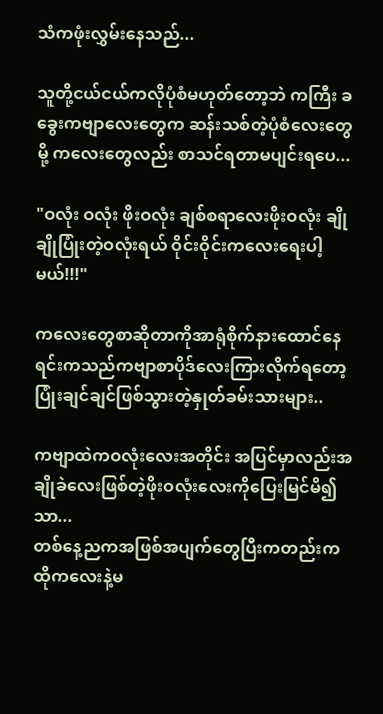သံကဖုံးလွှမ်းနေသည်...

သူတို့ငယ်ငယ်ကလိုပုံစံမဟုတ်တော့ဘဲ ကကြီး ခခွေးကဗျာလေးတွေက ဆန်းသစ်တဲ့ပုံစံလေးတွေမို့ ကလေးတွေလည်း စာသင်ရတာမပျင်းရပေ...

"ဝလုံး ဝလုံး ဖိုးဝလုံး ချစ်စရာလေးဖိုးဝလုံး ချိုချိုပြုံးတဲ့ဝလုံးရယ် ဝိုင်းဝိုင်းကလေးရေးပါ့မယ်!!!"

ကလေးတွေစာဆိုတာကိုအာရုံစိုက်နားထောင်နေရင်းကသည်ကဗျာစာပိုဒ်လေးကြားလိုက်ရတော့ ပြုံးချင်ချင်ဖြစ်သွားတဲ့နှုတ်ခမ်းသားများ..

ကဗျာ‌ထဲကဝလုံးလေးအတိုင်း အပြင်မှာလည်းအချိုခဲလေးဖြစ်တဲ့ဖိုးဝလုံးလေးကိုပြေးမြင်မိ၍သာ...
တစ်နေ့ညကအဖြစ်အပျက်တွေပြီးကတည်းက ထိုကလေးနဲ့မ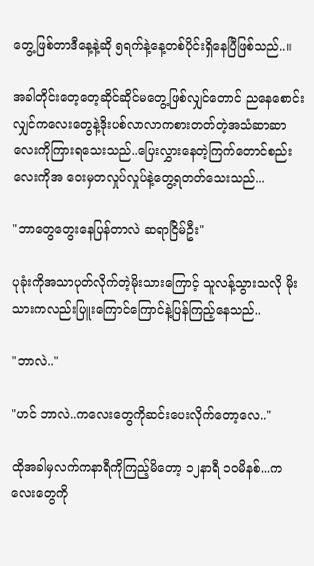တွေ့ဖြစ်တာဒီနေ့နဲ့ဆို ၅ရက်နဲ့နေ့တစ်ပိုင်းရှိနေပြီဖြစ်သည်..။

အခါတိုင်းတေ့တေ့ဆိုင်ဆိုင်မတွေ့ဖြစ်လျှင်တောင် ညနေစောင်းလျှင်ကလေးတွေနဲ့ဒိုးပစ်လာလာကစားတတ်တဲ့အသံဆာဆာလေးကိုကြားရသေးသည်..ပြေးလွှားနေတဲ့ကြက်တောင်စည်းလေးကိုအ‌ ဝေးမှတလှုပ်လှုပ်နဲ့တွေ့ရတတ်သေးသည်...

"ဘာတွေတွေးနေပြန်တာလဲ ဆရာငြိမ်ဦး"

ပုခုံးကိုအသာပုတ်လိုက်တဲ့မိုးသားကြောင့် သူလန့်သွားသလို မိုးသားကလည်းပြူးကြောင်ကြောင်နဲ့ပြန်ကြည့်နေသည်..

"ဘာလဲ.."

"ဟင် ဘာလဲ..ကလေးတွေကိုဆင်းပေးလိုက်တော့လေ.."

ထိုအခါမှလက်ကနာရီကိုကြည့်မိတော့ ၁၂နာရီ ၁၀မိနစ်...ကလေးတွေကို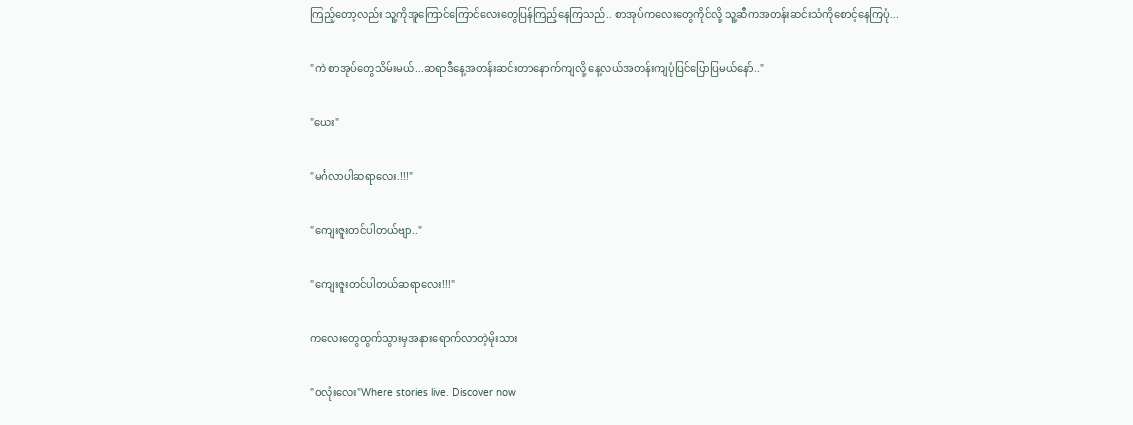ကြည့်တော့လည်း သူ့ကိုအူကြောင်ကြောင်လေးတွေပြန်ကြည့်နေကြသည်.. စာအုပ်ကလေး‌တွေကိုင်လို့ သူ့ဆီကအတန်းဆင်းသံကိုစောင့်နေကြပုံ...

"ကဲ စာအုပ်တွေသိမ်းမယ်...ဆရာဒီနေ့အတန်းဆင်းတာနောက်ကျလို့ နေ့လယ်အတန်းကျပုံပြင်ပြောပြမယ်နော်.."

"ယေး"

"မင်္ဂလာပါဆရာလေး.!!!"

"ကျေးဇူးတင်ပါတယ်ဗျာ.."

"ကျေးဇူးတင်ပါတယ်ဆရာလေး!!!"

ကလေးတွေထွက်သွားမှအနားရောက်လာတဲ့မိုးသား

"ဝလုံးလေး"Where stories live. Discover now